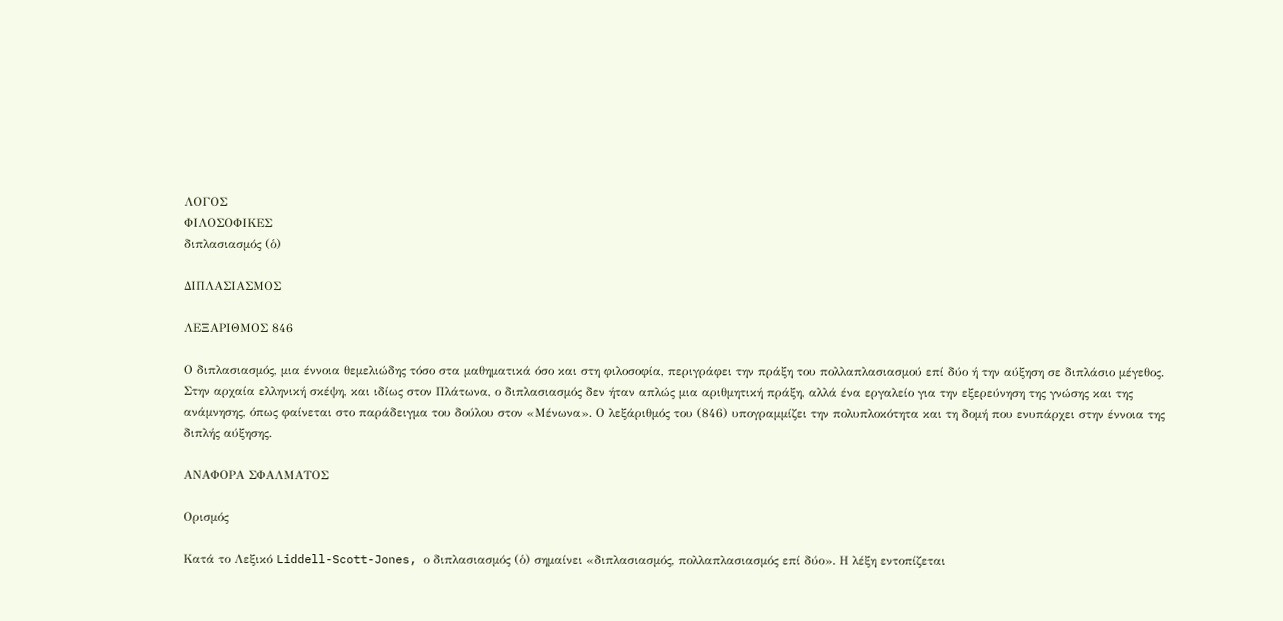ΛΟΓΟΣ
ΦΙΛΟΣΟΦΙΚΕΣ
διπλασιασμός (ὁ)

ΔΙΠΛΑΣΙΑΣΜΟΣ

ΛΕΞΑΡΙΘΜΟΣ 846

Ο διπλασιασμός, μια έννοια θεμελιώδης τόσο στα μαθηματικά όσο και στη φιλοσοφία, περιγράφει την πράξη του πολλαπλασιασμού επί δύο ή την αύξηση σε διπλάσιο μέγεθος. Στην αρχαία ελληνική σκέψη, και ιδίως στον Πλάτωνα, ο διπλασιασμός δεν ήταν απλώς μια αριθμητική πράξη, αλλά ένα εργαλείο για την εξερεύνηση της γνώσης και της ανάμνησης, όπως φαίνεται στο παράδειγμα του δούλου στον «Μένωνα». Ο λεξάριθμός του (846) υπογραμμίζει την πολυπλοκότητα και τη δομή που ενυπάρχει στην έννοια της διπλής αύξησης.

ΑΝΑΦΟΡΑ ΣΦΑΛΜΑΤΟΣ

Ορισμός

Κατά το Λεξικό Liddell-Scott-Jones, ο διπλασιασμός (ὁ) σημαίνει «διπλασιασμός, πολλαπλασιασμός επί δύο». Η λέξη εντοπίζεται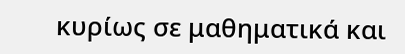κυρίως σε μαθηματικά και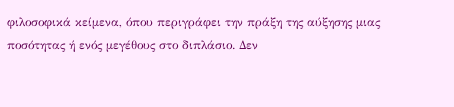φιλοσοφικά κείμενα, όπου περιγράφει την πράξη της αύξησης μιας ποσότητας ή ενός μεγέθους στο διπλάσιο. Δεν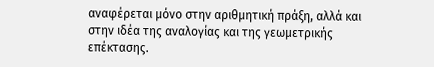αναφέρεται μόνο στην αριθμητική πράξη, αλλά και στην ιδέα της αναλογίας και της γεωμετρικής επέκτασης.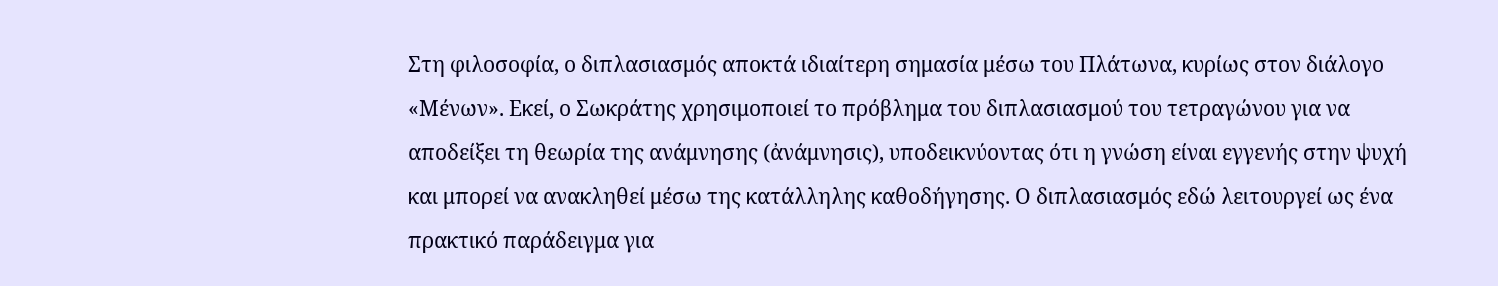Στη φιλοσοφία, ο διπλασιασμός αποκτά ιδιαίτερη σημασία μέσω του Πλάτωνα, κυρίως στον διάλογο «Μένων». Εκεί, ο Σωκράτης χρησιμοποιεί το πρόβλημα του διπλασιασμού του τετραγώνου για να αποδείξει τη θεωρία της ανάμνησης (ἀνάμνησις), υποδεικνύοντας ότι η γνώση είναι εγγενής στην ψυχή και μπορεί να ανακληθεί μέσω της κατάλληλης καθοδήγησης. Ο διπλασιασμός εδώ λειτουργεί ως ένα πρακτικό παράδειγμα για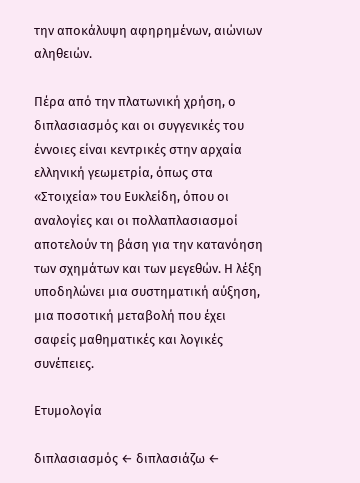την αποκάλυψη αφηρημένων, αιώνιων αληθειών.

Πέρα από την πλατωνική χρήση, ο διπλασιασμός και οι συγγενικές του έννοιες είναι κεντρικές στην αρχαία ελληνική γεωμετρία, όπως στα «Στοιχεία» του Ευκλείδη, όπου οι αναλογίες και οι πολλαπλασιασμοί αποτελούν τη βάση για την κατανόηση των σχημάτων και των μεγεθών. Η λέξη υποδηλώνει μια συστηματική αύξηση, μια ποσοτική μεταβολή που έχει σαφείς μαθηματικές και λογικές συνέπειες.

Ετυμολογία

διπλασιασμός ← διπλασιάζω ←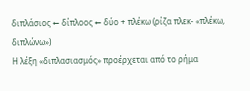διπλάσιος ← δίπλοος ← δύο + πλέκω (ρίζα πλεκ- «πλέκω, διπλώνω»)
Η λέξη «διπλασιασμός» προέρχεται από το ρήμα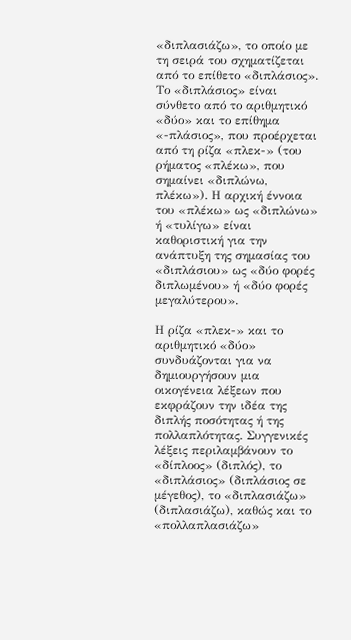«διπλασιάζω», το οποίο με τη σειρά του σχηματίζεται από το επίθετο «διπλάσιος». Το «διπλάσιος» είναι σύνθετο από το αριθμητικό «δύο» και το επίθημα «-πλάσιος», που προέρχεται από τη ρίζα «πλεκ-» (του ρήματος «πλέκω», που σημαίνει «διπλώνω, πλέκω»). Η αρχική έννοια του «πλέκω» ως «διπλώνω» ή «τυλίγω» είναι καθοριστική για την ανάπτυξη της σημασίας του «διπλάσιου» ως «δύο φορές διπλωμένου» ή «δύο φορές μεγαλύτερου».

Η ρίζα «πλεκ-» και το αριθμητικό «δύο» συνδυάζονται για να δημιουργήσουν μια οικογένεια λέξεων που εκφράζουν την ιδέα της διπλής ποσότητας ή της πολλαπλότητας. Συγγενικές λέξεις περιλαμβάνουν το «δίπλοος» (διπλός), το «διπλάσιος» (διπλάσιος σε μέγεθος), το «διπλασιάζω» (διπλασιάζω), καθώς και το «πολλαπλασιάζω»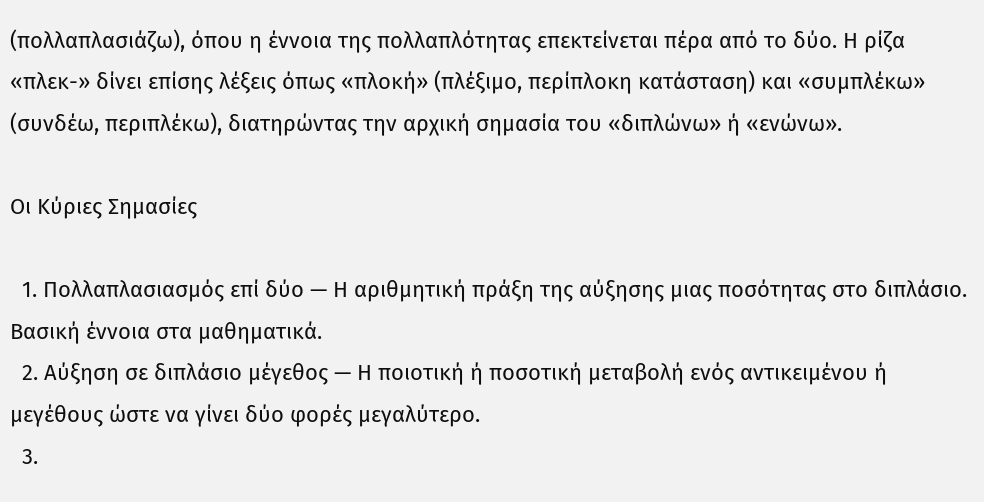(πολλαπλασιάζω), όπου η έννοια της πολλαπλότητας επεκτείνεται πέρα από το δύο. Η ρίζα «πλεκ-» δίνει επίσης λέξεις όπως «πλοκή» (πλέξιμο, περίπλοκη κατάσταση) και «συμπλέκω» (συνδέω, περιπλέκω), διατηρώντας την αρχική σημασία του «διπλώνω» ή «ενώνω».

Οι Κύριες Σημασίες

  1. Πολλαπλασιασμός επί δύο — Η αριθμητική πράξη της αύξησης μιας ποσότητας στο διπλάσιο. Βασική έννοια στα μαθηματικά.
  2. Αύξηση σε διπλάσιο μέγεθος — Η ποιοτική ή ποσοτική μεταβολή ενός αντικειμένου ή μεγέθους ώστε να γίνει δύο φορές μεγαλύτερο.
  3.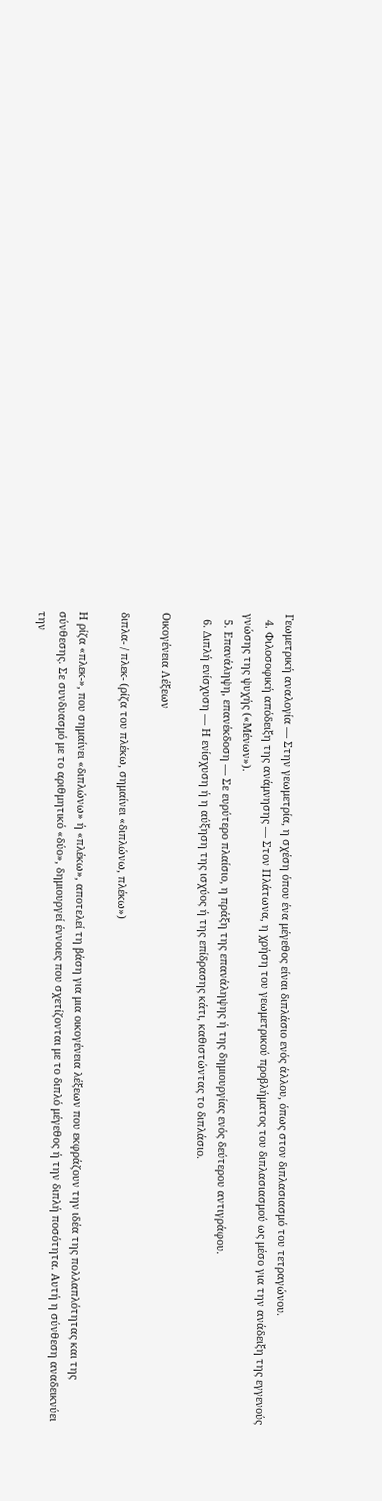Γεωμετρική αναλογία — Στην γεωμετρία, η σχέση όπου ένα μέγεθος είναι διπλάσιο ενός άλλου, όπως στον διπλασιασμό του τετραγώνου.
  4. Φιλοσοφική απόδειξη της ανάμνησης — Στον Πλάτωνα, η χρήση του γεωμετρικού προβλήματος του διπλασιασμού ως μέσο για την ανάδειξη της εγγενούς γνώσης της ψυχής («Μένων»).
  5. Επανάληψη, επανέκδοση — Σε ευρύτερο πλαίσιο, η πράξη της επανάληψης ή της δημιουργίας ενός δεύτερου αντιγράφου.
  6. Διπλή ενίσχυση — Η ενίσχυση ή η αύξηση της ισχύος ή της επίδρασης κάτι, καθιστώντας το διπλάσιο.

Οικογένεια Λέξεων

διπλα- / πλεκ- (ρίζα του πλέκω, σημαίνει «διπλώνω, πλέκω»)

Η ρίζα «πλεκ-», που σημαίνει «διπλώνω» ή «πλέκω», αποτελεί τη βάση για μια οικογένεια λέξεων που εκφράζουν την ιδέα της πολλαπλότητας και της σύνθεσης. Σε συνδυασμό με το αριθμητικό «δύο», δημιουργεί έννοιες που σχετίζονται με το διπλό μέγεθος ή την διπλή ποσότητα. Αυτή η σύνθεση αναδεικνύει την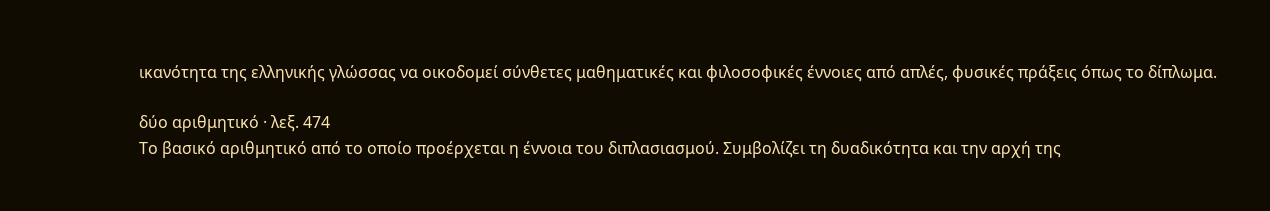ικανότητα της ελληνικής γλώσσας να οικοδομεί σύνθετες μαθηματικές και φιλοσοφικές έννοιες από απλές, φυσικές πράξεις όπως το δίπλωμα.

δύο αριθμητικό · λεξ. 474
Το βασικό αριθμητικό από το οποίο προέρχεται η έννοια του διπλασιασμού. Συμβολίζει τη δυαδικότητα και την αρχή της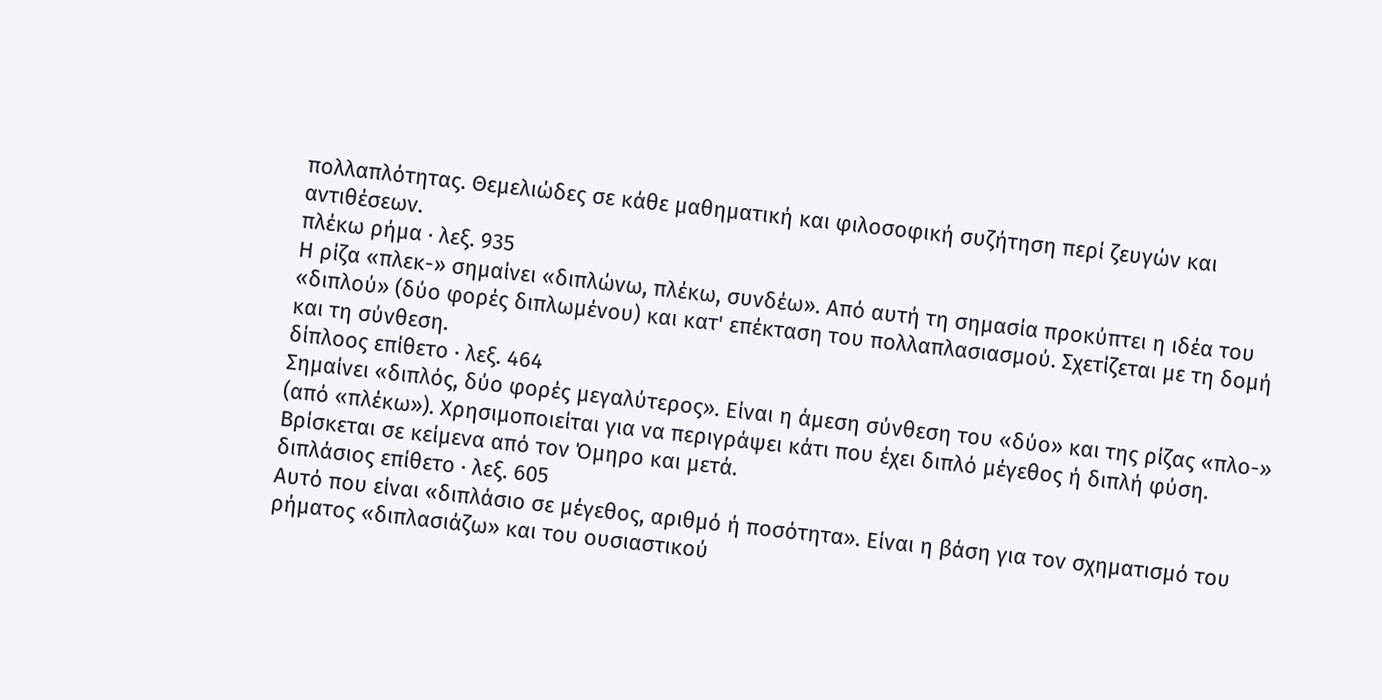πολλαπλότητας. Θεμελιώδες σε κάθε μαθηματική και φιλοσοφική συζήτηση περί ζευγών και αντιθέσεων.
πλέκω ρήμα · λεξ. 935
Η ρίζα «πλεκ-» σημαίνει «διπλώνω, πλέκω, συνδέω». Από αυτή τη σημασία προκύπτει η ιδέα του «διπλού» (δύο φορές διπλωμένου) και κατ' επέκταση του πολλαπλασιασμού. Σχετίζεται με τη δομή και τη σύνθεση.
δίπλοος επίθετο · λεξ. 464
Σημαίνει «διπλός, δύο φορές μεγαλύτερος». Είναι η άμεση σύνθεση του «δύο» και της ρίζας «πλο-» (από «πλέκω»). Χρησιμοποιείται για να περιγράψει κάτι που έχει διπλό μέγεθος ή διπλή φύση. Βρίσκεται σε κείμενα από τον Όμηρο και μετά.
διπλάσιος επίθετο · λεξ. 605
Αυτό που είναι «διπλάσιο σε μέγεθος, αριθμό ή ποσότητα». Είναι η βάση για τον σχηματισμό του ρήματος «διπλασιάζω» και του ουσιαστικού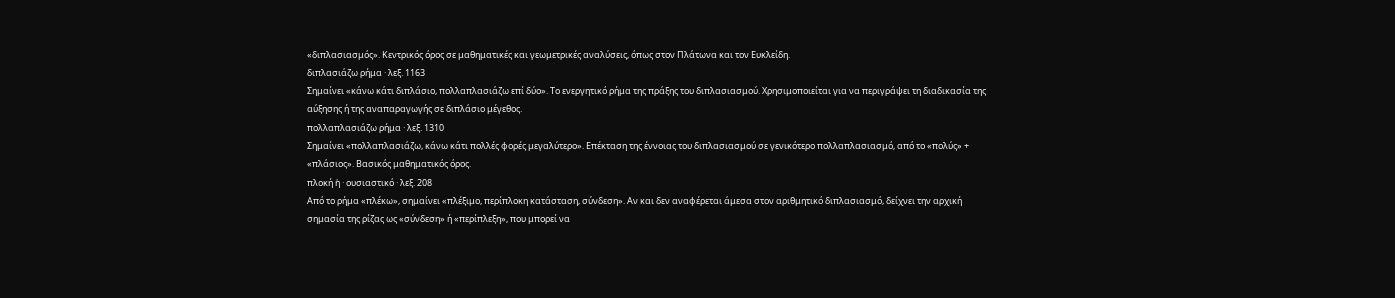«διπλασιασμός». Κεντρικός όρος σε μαθηματικές και γεωμετρικές αναλύσεις, όπως στον Πλάτωνα και τον Ευκλείδη.
διπλασιάζω ρήμα · λεξ. 1163
Σημαίνει «κάνω κάτι διπλάσιο, πολλαπλασιάζω επί δύο». Το ενεργητικό ρήμα της πράξης του διπλασιασμού. Χρησιμοποιείται για να περιγράψει τη διαδικασία της αύξησης ή της αναπαραγωγής σε διπλάσιο μέγεθος.
πολλαπλασιάζω ρήμα · λεξ. 1310
Σημαίνει «πολλαπλασιάζω, κάνω κάτι πολλές φορές μεγαλύτερο». Επέκταση της έννοιας του διπλασιασμού σε γενικότερο πολλαπλασιασμό, από το «πολύς» + «πλάσιος». Βασικός μαθηματικός όρος.
πλοκή ἡ · ουσιαστικό · λεξ. 208
Από το ρήμα «πλέκω», σημαίνει «πλέξιμο, περίπλοκη κατάσταση, σύνδεση». Αν και δεν αναφέρεται άμεσα στον αριθμητικό διπλασιασμό, δείχνει την αρχική σημασία της ρίζας ως «σύνδεση» ή «περίπλεξη», που μπορεί να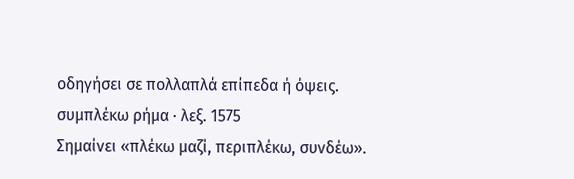οδηγήσει σε πολλαπλά επίπεδα ή όψεις.
συμπλέκω ρήμα · λεξ. 1575
Σημαίνει «πλέκω μαζί, περιπλέκω, συνδέω».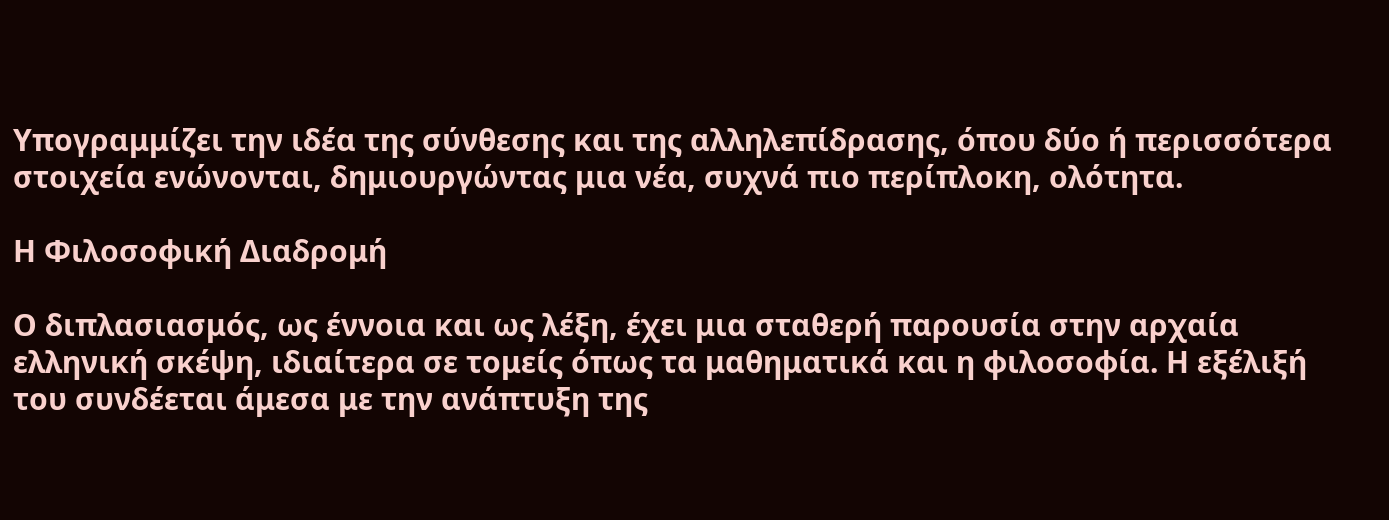Υπογραμμίζει την ιδέα της σύνθεσης και της αλληλεπίδρασης, όπου δύο ή περισσότερα στοιχεία ενώνονται, δημιουργώντας μια νέα, συχνά πιο περίπλοκη, ολότητα.

Η Φιλοσοφική Διαδρομή

Ο διπλασιασμός, ως έννοια και ως λέξη, έχει μια σταθερή παρουσία στην αρχαία ελληνική σκέψη, ιδιαίτερα σε τομείς όπως τα μαθηματικά και η φιλοσοφία. Η εξέλιξή του συνδέεται άμεσα με την ανάπτυξη της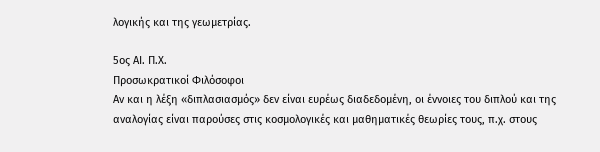λογικής και της γεωμετρίας.

5ος ΑΙ. Π.Χ.
Προσωκρατικοί Φιλόσοφοι
Αν και η λέξη «διπλασιασμός» δεν είναι ευρέως διαδεδομένη, οι έννοιες του διπλού και της αναλογίας είναι παρούσες στις κοσμολογικές και μαθηματικές θεωρίες τους, π.χ. στους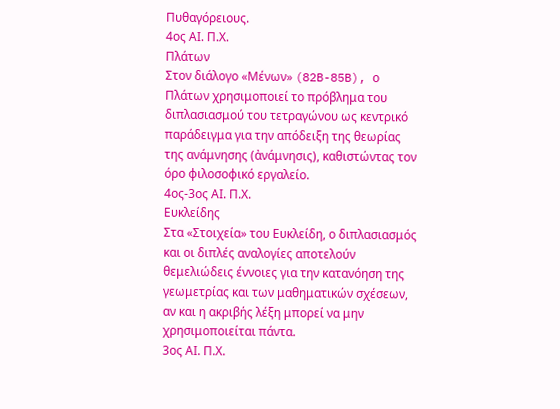Πυθαγόρειους.
4ος ΑΙ. Π.Χ.
Πλάτων
Στον διάλογο «Μένων» (82B-85B), ο Πλάτων χρησιμοποιεί το πρόβλημα του διπλασιασμού του τετραγώνου ως κεντρικό παράδειγμα για την απόδειξη της θεωρίας της ανάμνησης (ἀνάμνησις), καθιστώντας τον όρο φιλοσοφικό εργαλείο.
4ος-3ος ΑΙ. Π.Χ.
Ευκλείδης
Στα «Στοιχεία» του Ευκλείδη, ο διπλασιασμός και οι διπλές αναλογίες αποτελούν θεμελιώδεις έννοιες για την κατανόηση της γεωμετρίας και των μαθηματικών σχέσεων, αν και η ακριβής λέξη μπορεί να μην χρησιμοποιείται πάντα.
3ος ΑΙ. Π.Χ.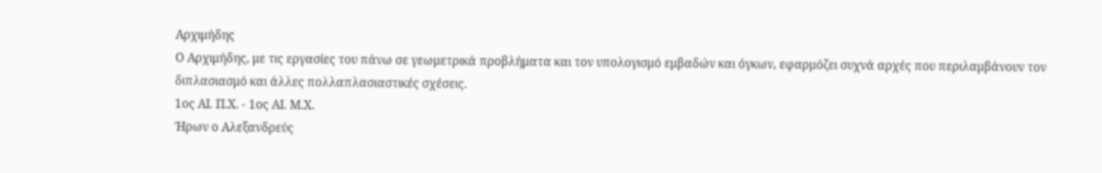Αρχιμήδης
Ο Αρχιμήδης, με τις εργασίες του πάνω σε γεωμετρικά προβλήματα και τον υπολογισμό εμβαδών και όγκων, εφαρμόζει συχνά αρχές που περιλαμβάνουν τον διπλασιασμό και άλλες πολλαπλασιαστικές σχέσεις.
1ος ΑΙ. Π.Χ. - 1ος ΑΙ. Μ.Χ.
Ήρων ο Αλεξανδρεύς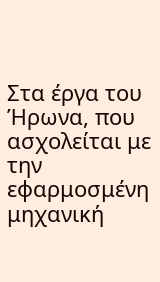Στα έργα του Ήρωνα, που ασχολείται με την εφαρμοσμένη μηχανική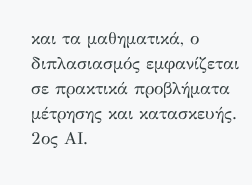και τα μαθηματικά, ο διπλασιασμός εμφανίζεται σε πρακτικά προβλήματα μέτρησης και κατασκευής.
2ος ΑΙ.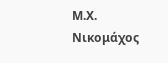Μ.Χ.
Νικομάχος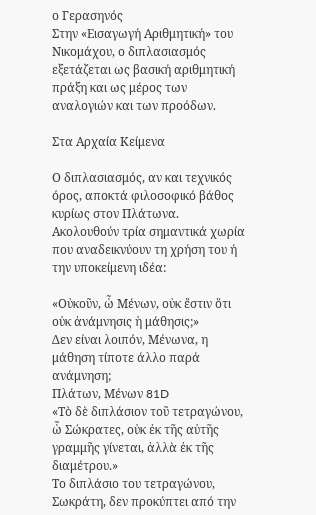ο Γερασηνός
Στην «Εισαγωγή Αριθμητική» του Νικομάχου, ο διπλασιασμός εξετάζεται ως βασική αριθμητική πράξη και ως μέρος των αναλογιών και των προόδων.

Στα Αρχαία Κείμενα

Ο διπλασιασμός, αν και τεχνικός όρος, αποκτά φιλοσοφικό βάθος κυρίως στον Πλάτωνα. Ακολουθούν τρία σημαντικά χωρία που αναδεικνύουν τη χρήση του ή την υποκείμενη ιδέα:

«Οὐκοῦν, ὦ Μένων, οὐκ ἔστιν ὅτι οὐκ ἀνάμνησις ἡ μάθησις;»
Δεν είναι λοιπόν, Μένωνα, η μάθηση τίποτε άλλο παρά ανάμνηση;
Πλάτων, Μένων 81D
«Τὸ δὲ διπλάσιον τοῦ τετραγώνου, ὦ Σώκρατες, οὐκ ἐκ τῆς αὐτῆς γραμμῆς γίνεται, ἀλλὰ ἐκ τῆς διαμέτρου.»
Το διπλάσιο του τετραγώνου, Σωκράτη, δεν προκύπτει από την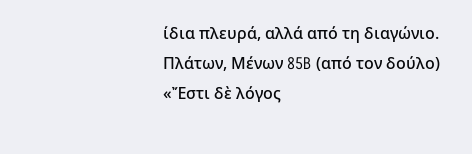ίδια πλευρά, αλλά από τη διαγώνιο.
Πλάτων, Μένων 85B (από τον δούλο)
«Ἔστι δὲ λόγος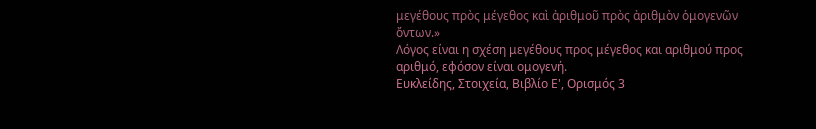μεγέθους πρὸς μέγεθος καὶ ἀριθμοῦ πρὸς ἀριθμὸν ὁμογενῶν ὄντων.»
Λόγος είναι η σχέση μεγέθους προς μέγεθος και αριθμού προς αριθμό, εφόσον είναι ομογενή.
Ευκλείδης, Στοιχεία, Βιβλίο Ε', Ορισμός 3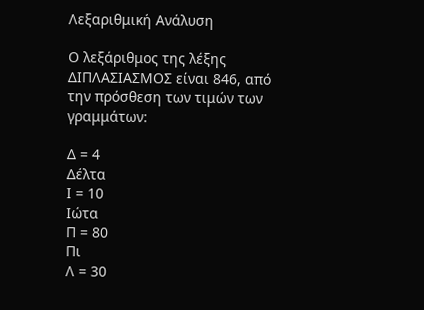Λεξαριθμική Ανάλυση

Ο λεξάριθμος της λέξης ΔΙΠΛΑΣΙΑΣΜΟΣ είναι 846, από την πρόσθεση των τιμών των γραμμάτων:

Δ = 4
Δέλτα
Ι = 10
Ιώτα
Π = 80
Πι
Λ = 30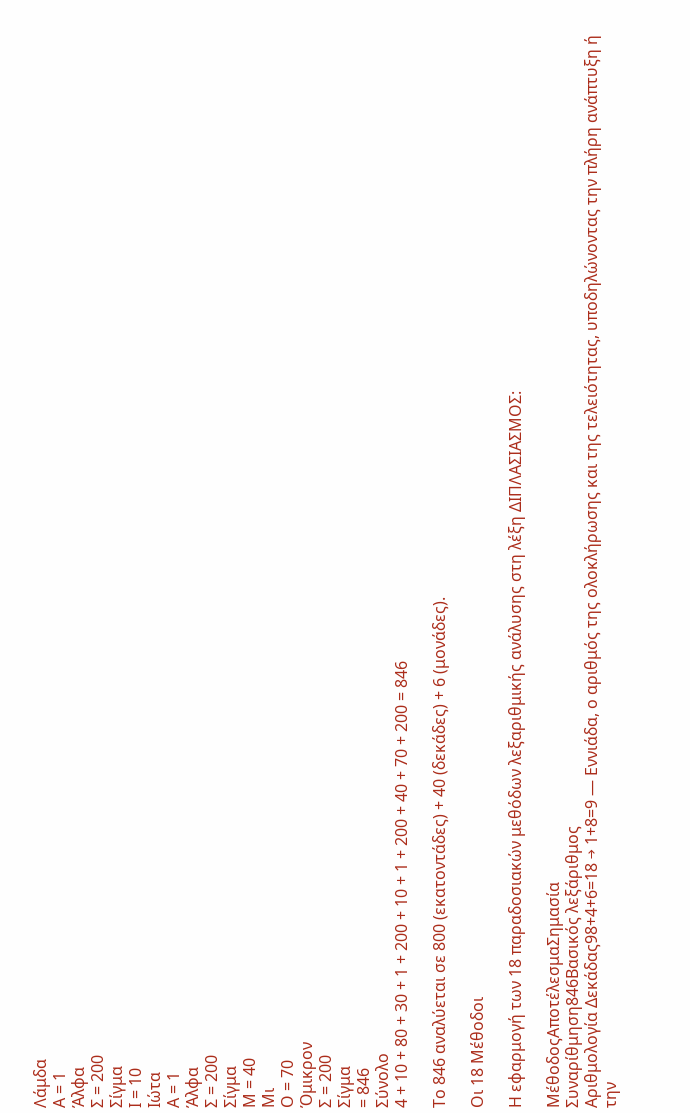Λάμδα
Α = 1
Άλφα
Σ = 200
Σίγμα
Ι = 10
Ιώτα
Α = 1
Άλφα
Σ = 200
Σίγμα
Μ = 40
Μι
Ο = 70
Όμικρον
Σ = 200
Σίγμα
= 846
Σύνολο
4 + 10 + 80 + 30 + 1 + 200 + 10 + 1 + 200 + 40 + 70 + 200 = 846

Το 846 αναλύεται σε 800 (εκατοντάδες) + 40 (δεκάδες) + 6 (μονάδες).

Οι 18 Μέθοδοι

Η εφαρμογή των 18 παραδοσιακών μεθόδων λεξαριθμικής ανάλυσης στη λέξη ΔΙΠΛΑΣΙΑΣΜΟΣ:

ΜέθοδοςΑποτέλεσμαΣημασία
Συναρίθμηση846Βασικός λεξάριθμος
Αριθμολογία Δεκάδας98+4+6=18 → 1+8=9 — Εννιάδα, ο αριθμός της ολοκλήρωσης και της τελειότητας, υποδηλώνοντας την πλήρη ανάπτυξη ή την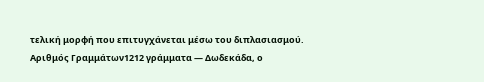τελική μορφή που επιτυγχάνεται μέσω του διπλασιασμού.
Αριθμός Γραμμάτων1212 γράμματα — Δωδεκάδα, ο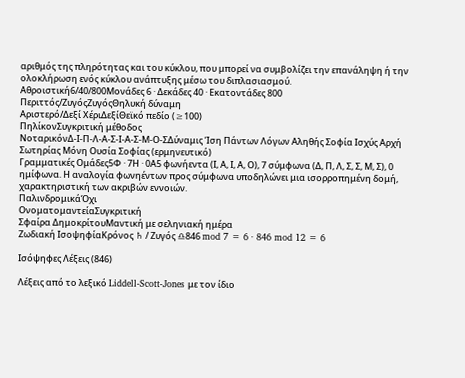αριθμός της πληρότητας και του κύκλου, που μπορεί να συμβολίζει την επανάληψη ή την ολοκλήρωση ενός κύκλου ανάπτυξης μέσω του διπλασιασμού.
Αθροιστική6/40/800Μονάδες 6 · Δεκάδες 40 · Εκατοντάδες 800
Περιττός/ΖυγόςΖυγόςΘηλυκή δύναμη
Αριστερό/Δεξί ΧέριΔεξίΘεϊκό πεδίο (≥100)
ΠηλίκονΣυγκριτική μέθοδος
ΝοταρικόνΔ-Ι-Π-Λ-Α-Σ-Ι-Α-Σ-Μ-Ο-ΣΔύναμις Ίση Πάντων Λόγων Αληθής Σοφία Ισχύς Αρχή Σωτηρίας Μόνη Ουσία Σοφίας (ερμηνευτικό)
Γραμματικές Ομάδες5Φ · 7Η · 0Α5 φωνήεντα (Ι, Α, Ι, Α, Ο), 7 σύμφωνα (Δ, Π, Λ, Σ, Σ, Μ, Σ), 0 ημίφωνα. Η αναλογία φωνηέντων προς σύμφωνα υποδηλώνει μια ισορροπημένη δομή, χαρακτηριστική των ακριβών εννοιών.
ΠαλινδρομικάΌχι
ΟνοματομαντείαΣυγκριτική
Σφαίρα ΔημοκρίτουΜαντική με σεληνιακή ημέρα
Ζωδιακή ΙσοψηφίαΚρόνος ♄ / Ζυγός ♎846 mod 7 = 6 · 846 mod 12 = 6

Ισόψηφες Λέξεις (846)

Λέξεις από το λεξικό Liddell-Scott-Jones με τον ίδιο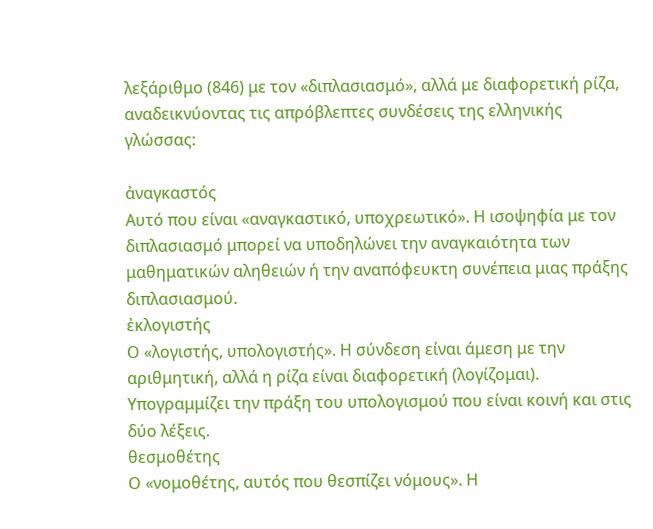λεξάριθμο (846) με τον «διπλασιασμό», αλλά με διαφορετική ρίζα, αναδεικνύοντας τις απρόβλεπτες συνδέσεις της ελληνικής γλώσσας:

ἀναγκαστός
Αυτό που είναι «αναγκαστικό, υποχρεωτικό». Η ισοψηφία με τον διπλασιασμό μπορεί να υποδηλώνει την αναγκαιότητα των μαθηματικών αληθειών ή την αναπόφευκτη συνέπεια μιας πράξης διπλασιασμού.
ἐκλογιστής
Ο «λογιστής, υπολογιστής». Η σύνδεση είναι άμεση με την αριθμητική, αλλά η ρίζα είναι διαφορετική (λογίζομαι). Υπογραμμίζει την πράξη του υπολογισμού που είναι κοινή και στις δύο λέξεις.
θεσμοθέτης
Ο «νομοθέτης, αυτός που θεσπίζει νόμους». Η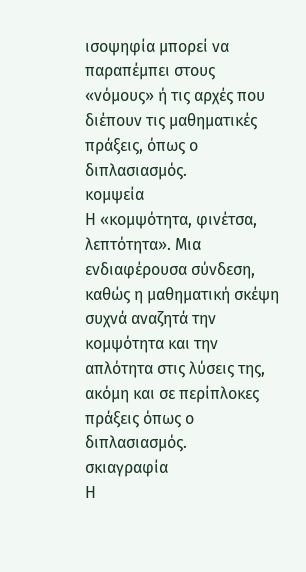ισοψηφία μπορεί να παραπέμπει στους «νόμους» ή τις αρχές που διέπουν τις μαθηματικές πράξεις, όπως ο διπλασιασμός.
κομψεία
Η «κομψότητα, φινέτσα, λεπτότητα». Μια ενδιαφέρουσα σύνδεση, καθώς η μαθηματική σκέψη συχνά αναζητά την κομψότητα και την απλότητα στις λύσεις της, ακόμη και σε περίπλοκες πράξεις όπως ο διπλασιασμός.
σκιαγραφία
Η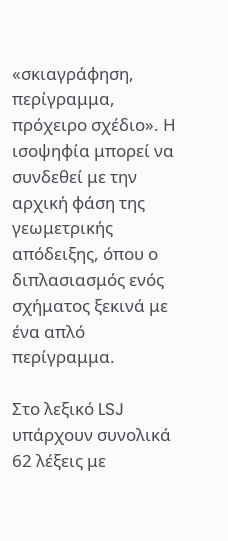«σκιαγράφηση, περίγραμμα, πρόχειρο σχέδιο». Η ισοψηφία μπορεί να συνδεθεί με την αρχική φάση της γεωμετρικής απόδειξης, όπου ο διπλασιασμός ενός σχήματος ξεκινά με ένα απλό περίγραμμα.

Στο λεξικό LSJ υπάρχουν συνολικά 62 λέξεις με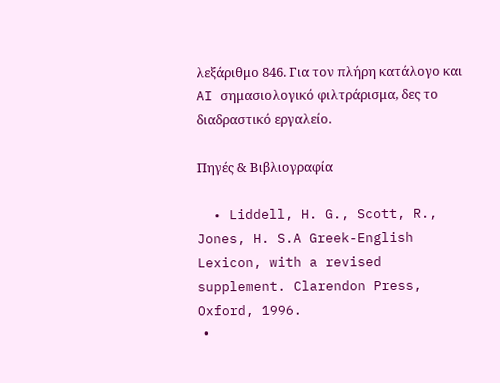λεξάριθμο 846. Για τον πλήρη κατάλογο και AI σημασιολογικό φιλτράρισμα, δες το διαδραστικό εργαλείο.

Πηγές & Βιβλιογραφία

  • Liddell, H. G., Scott, R., Jones, H. S.A Greek-English Lexicon, with a revised supplement. Clarendon Press, Oxford, 1996.
  •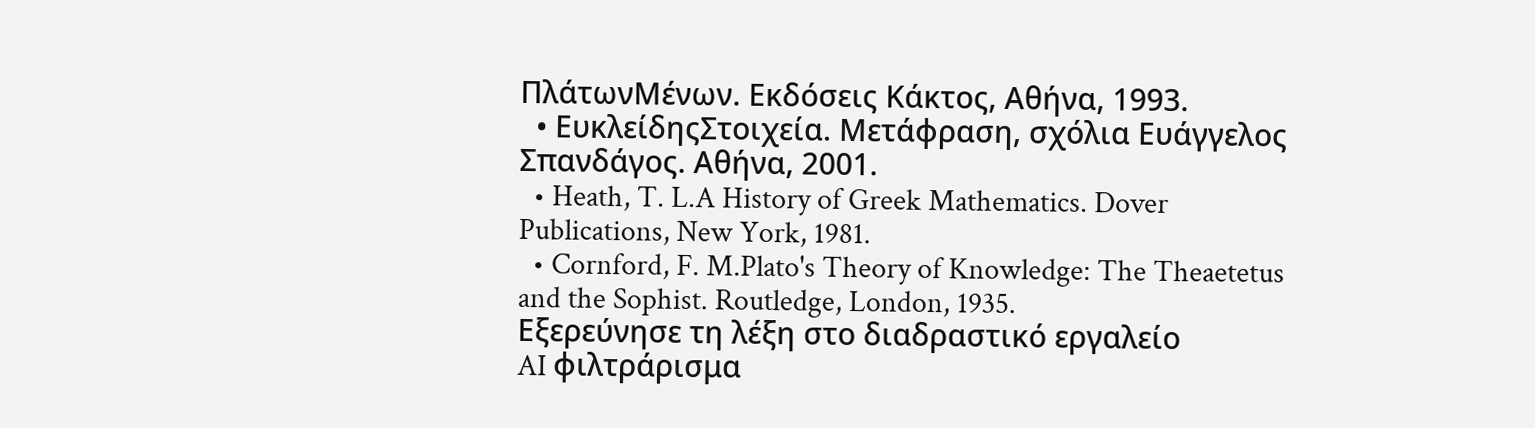ΠλάτωνΜένων. Εκδόσεις Κάκτος, Αθήνα, 1993.
  • ΕυκλείδηςΣτοιχεία. Μετάφραση, σχόλια Ευάγγελος Σπανδάγος. Αθήνα, 2001.
  • Heath, T. L.A History of Greek Mathematics. Dover Publications, New York, 1981.
  • Cornford, F. M.Plato's Theory of Knowledge: The Theaetetus and the Sophist. Routledge, London, 1935.
Εξερεύνησε τη λέξη στο διαδραστικό εργαλείο
AI φιλτράρισμα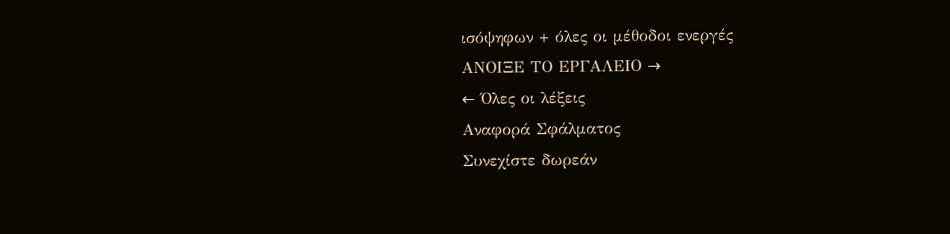ισόψηφων + όλες οι μέθοδοι ενεργές
ΑΝΟΙΞΕ ΤΟ ΕΡΓΑΛΕΙΟ →
← Όλες οι λέξεις
Αναφορά Σφάλματος
Συνεχίστε δωρεάν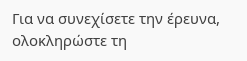Για να συνεχίσετε την έρευνα, ολοκληρώστε τη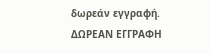δωρεάν εγγραφή.
ΔΩΡΕΑΝ ΕΓΓΡΑΦΗ